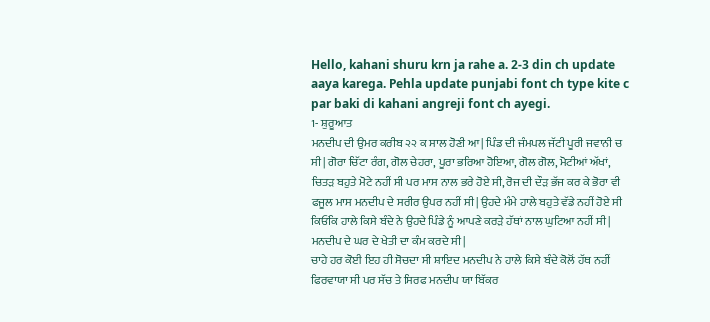Hello, kahani shuru krn ja rahe a. 2-3 din ch update aaya karega. Pehla update punjabi font ch type kite c par baki di kahani angreji font ch ayegi.
1- ਸ਼ੁਰੂਆਤ
ਮਨਦੀਪ ਦੀ ਉਮਰ ਕਰੀਬ ੨੨ ਕ ਸਾਲ ਹੋਣੀ ਆ| ਪਿੰਡ ਦੀ ਜੰਮਪਲ ਜੱਟੀ ਪੂਰੀ ਜਵਾਨੀ ਚ ਸੀ| ਗੋਰਾ ਚਿੱਟਾ ਰੰਗ, ਗੋਲ ਚੇਹਰਾ, ਪੂਰਾ ਭਰਿਆ ਹੋਇਆ, ਗੋਲ ਗੋਲ, ਮੋਟੀਆਂ ਅੱਖਾਂ, ਚਿਤੜ ਬਹੁਤੇ ਮੋਟੇ ਨਹੀਂ ਸੀ ਪਰ ਮਾਸ ਨਾਲ ਭਰੇ ਹੋਏ ਸੀ, ਰੋਜ ਦੀ ਦੌੜ ਭੱਜ ਕਰ ਕੇ ਭੋਰਾ ਵੀ ਫਜੂਲ ਮਾਸ ਮਨਦੀਪ ਦੇ ਸਰੀਰ ਉਪਰ ਨਹੀਂ ਸੀ| ਉਹਦੇ ਮੰਮੇ ਹਾਲੇ ਬਹੁਤੇ ਵੱਡੇ ਨਹੀਂ ਹੋਏ ਸੀ ਕਿਓਂਕਿ ਹਾਲੇ ਕਿਸੇ ਬੰਦੇ ਨੇ ਉਹਦੇ ਪਿੰਡੇ ਨੂੰ ਆਪਣੇ ਕਰੜੇ ਹੱਥਾਂ ਨਾਲ ਘੁਟਿਆ ਨਹੀਂ ਸੀ| ਮਨਦੀਪ ਦੇ ਘਰ ਦੇ ਖੇਤੀ ਦਾ ਕੰਮ ਕਰਦੇ ਸੀ|
ਚਾਹੇ ਹਰ ਕੋਈ ਇਹ ਹੀ ਸੋਚਦਾ ਸੀ ਸ਼ਾਇਦ ਮਨਦੀਪ ਨੇ ਹਾਲੇ ਕਿਸੇ ਬੰਦੇ ਕੋਲੋਂ ਹੱਥ ਨਹੀਂ ਫਿਰਵਾਯਾ ਸੀ ਪਰ ਸੱਚ ਤੇ ਸਿਰਫ ਮਨਦੀਪ ਯਾ ਬਿੱਕਰ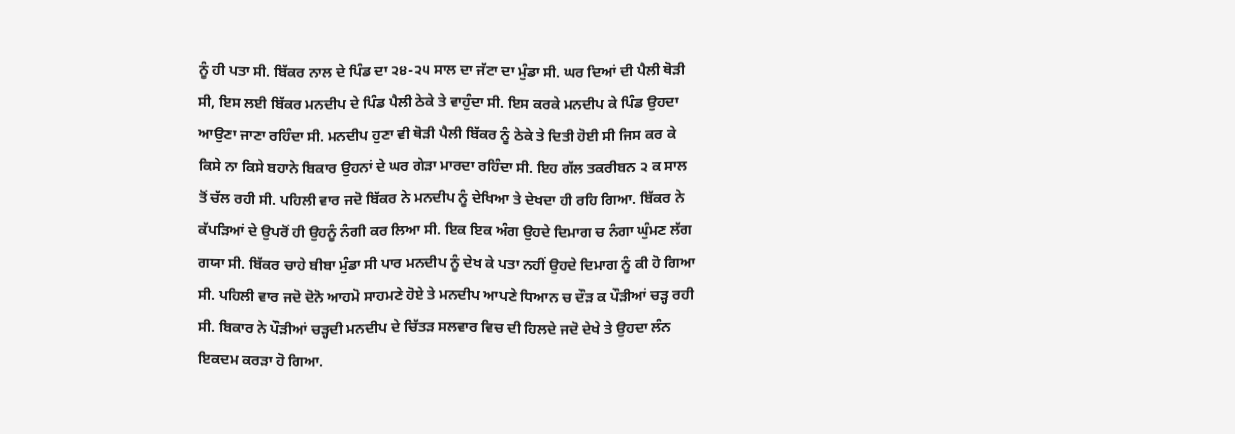ਨੂੰ ਹੀ ਪਤਾ ਸੀ. ਬਿੱਕਰ ਨਾਲ ਦੇ ਪਿੰਡ ਦਾ ੨੪-੨੫ ਸਾਲ ਦਾ ਜੱਟਾ ਦਾ ਮੁੰਡਾ ਸੀ. ਘਰ ਦਿਆਂ ਦੀ ਪੈਲੀ ਥੋੜੀ ਸੀ, ਇਸ ਲਈ ਬਿੱਕਰ ਮਨਦੀਪ ਦੇ ਪਿੰਡ ਪੈਲੀ ਠੇਕੇ ਤੇ ਵਾਹੁੰਦਾ ਸੀ. ਇਸ ਕਰਕੇ ਮਨਦੀਪ ਕੇ ਪਿੰਡ ਉਹਦਾ ਆਉਣਾ ਜਾਣਾ ਰਹਿੰਦਾ ਸੀ. ਮਨਦੀਪ ਹੁਣਾ ਵੀ ਥੋੜੀ ਪੈਲੀ ਬਿੱਕਰ ਨੂੰ ਠੇਕੇ ਤੇ ਦਿਤੀ ਹੋਈ ਸੀ ਜਿਸ ਕਰ ਕੇ ਕਿਸੇ ਨਾ ਕਿਸੇ ਬਹਾਨੇ ਬਿਕਾਰ ਉਹਨਾਂ ਦੇ ਘਰ ਗੇੜਾ ਮਾਰਦਾ ਰਹਿੰਦਾ ਸੀ. ਇਹ ਗੱਲ ਤਕਰੀਬਨ ੨ ਕ ਸਾਲ ਤੋਂ ਚੱਲ ਰਹੀ ਸੀ. ਪਹਿਲੀ ਵਾਰ ਜਦੋ ਬਿੱਕਰ ਨੇ ਮਨਦੀਪ ਨੂੰ ਦੇਖਿਆ ਤੇ ਦੇਖਦਾ ਹੀ ਰਹਿ ਗਿਆ. ਬਿੱਕਰ ਨੇ ਕੱਪੜਿਆਂ ਦੇ ਉਪਰੋਂ ਹੀ ਉਹਨੂੰ ਨੰਗੀ ਕਰ ਲਿਆ ਸੀ. ਇਕ ਇਕ ਅੰਗ ਉਹਦੇ ਦਿਮਾਗ ਚ ਨੰਗਾ ਘੁੰਮਣ ਲੱਗ ਗਯਾ ਸੀ. ਬਿੱਕਰ ਚਾਹੇ ਬੀਬਾ ਮੁੰਡਾ ਸੀ ਪਾਰ ਮਨਦੀਪ ਨੂੰ ਦੇਖ ਕੇ ਪਤਾ ਨਹੀਂ ਉਹਦੇ ਦਿਮਾਗ ਨੂੰ ਕੀ ਹੋ ਗਿਆ ਸੀ. ਪਹਿਲੀ ਵਾਰ ਜਦੋ ਦੋਨੋ ਆਹਮੋ ਸਾਹਮਣੇ ਹੋਏ ਤੇ ਮਨਦੀਪ ਆਪਣੇ ਧਿਆਨ ਚ ਦੌੜ ਕ ਪੌੜੀਆਂ ਚੜ੍ਹ ਰਹੀ ਸੀ. ਬਿਕਾਰ ਨੇ ਪੌੜੀਆਂ ਚੜ੍ਹਦੀ ਮਨਦੀਪ ਦੇ ਚਿੱਤੜ ਸਲਵਾਰ ਵਿਚ ਦੀ ਹਿਲਦੇ ਜਦੋ ਦੇਖੇ ਤੇ ਉਹਦਾ ਲੰਨ ਇਕਦਮ ਕਰੜਾ ਹੋ ਗਿਆ.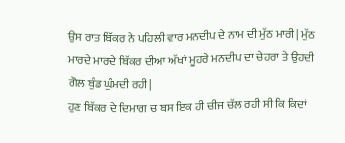ਉਸ ਰਾਤ ਬਿੱਕਰ ਨੇ ਪਹਿਲੀ ਵਾਰ ਮਨਦੀਪ ਦੇ ਨਾਮ ਦੀ ਮੁੱਠ ਮਾਰੀ| ਮੁੱਠ ਮਾਰਦੇ ਮਾਰਦੇ ਬਿੱਕਰ ਦੀਆ ਅੱਖਾਂ ਮੂਹਰੇ ਮਨਦੀਪ ਦਾ ਚੇਹਰਾ ਤੇ ਉਹਦੀ ਗੋਲ ਬੁੰਡ ਘੁੰਮਦੀ ਰਹੀ|
ਹੁਣ ਬਿੱਕਰ ਦੇ ਦਿਮਾਗ ਚ ਬਸ ਇਕ ਹੀ ਚੀਜ ਚੱਲ ਰਹੀ ਸੀ ਕਿ ਕਿਦਾਂ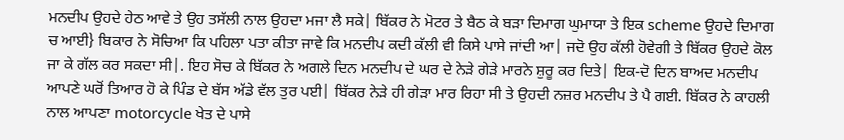ਮਨਦੀਪ ਉਹਦੇ ਹੇਠ ਆਵੇ ਤੇ ਉਹ ਤਸੱਲੀ ਨਾਲ ਉਹਦਾ ਮਜਾ ਲੈ ਸਕੇ| ਬਿੱਕਰ ਨੇ ਮੋਟਰ ਤੇ ਬੈਠ ਕੇ ਬੜਾ ਦਿਮਾਗ ਘੁਮਾਯਾ ਤੇ ਇਕ scheme ਉਹਦੇ ਦਿਮਾਗ ਚ ਆਈ} ਬਿਕਾਰ ਨੇ ਸੋਚਿਆ ਕਿ ਪਹਿਲਾ ਪਤਾ ਕੀਤਾ ਜਾਵੇ ਕਿ ਮਨਦੀਪ ਕਦੀ ਕੱਲੀ ਵੀ ਕਿਸੇ ਪਾਸੇ ਜਾਂਦੀ ਆ| ਜਦੋ ਉਹ ਕੱਲੀ ਹੋਵੇਗੀ ਤੇ ਬਿੱਕਰ ਉਹਦੇ ਕੋਲ ਜਾ ਕੇ ਗੱਲ ਕਰ ਸਕਦਾ ਸੀ|. ਇਹ ਸੋਚ ਕੇ ਬਿੱਕਰ ਨੇ ਅਗਲੇ ਦਿਨ ਮਨਦੀਪ ਦੇ ਘਰ ਦੇ ਨੇੜੇ ਗੇੜੇ ਮਾਰਨੇ ਸ਼ੁਰੂ ਕਰ ਦਿਤੇ| ਇਕ-ਦੋ ਦਿਨ ਬਾਅਦ ਮਨਦੀਪ ਆਪਣੇ ਘਰੋਂ ਤਿਆਰ ਹੋ ਕੇ ਪਿੰਡ ਦੇ ਬੱਸ ਅੱਡੇ ਵੱਲ ਤੁਰ ਪਈ| ਬਿੱਕਰ ਨੇੜੇ ਹੀ ਗੇੜਾ ਮਾਰ ਰਿਹਾ ਸੀ ਤੇ ਉਹਦੀ ਨਜ਼ਰ ਮਨਦੀਪ ਤੇ ਪੈ ਗਈ. ਬਿੱਕਰ ਨੇ ਕਾਹਲੀ ਨਾਲ ਆਪਣਾ motorcycle ਖੇਤ ਦੇ ਪਾਸੇ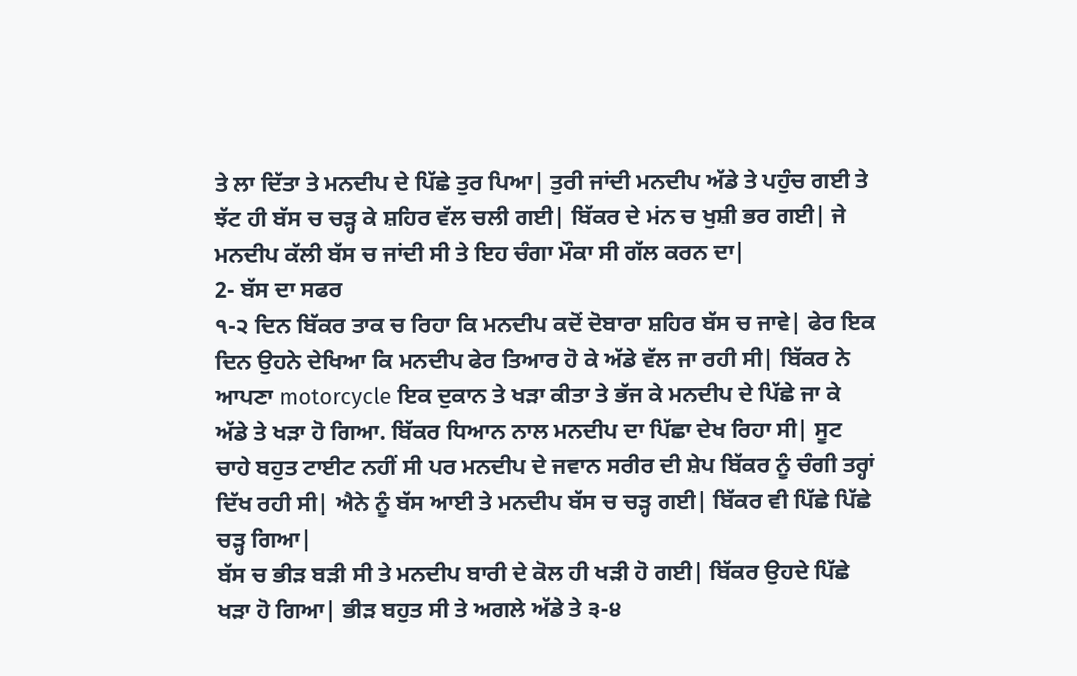ਤੇ ਲਾ ਦਿੱਤਾ ਤੇ ਮਨਦੀਪ ਦੇ ਪਿੱਛੇ ਤੁਰ ਪਿਆ| ਤੁਰੀ ਜਾਂਦੀ ਮਨਦੀਪ ਅੱਡੇ ਤੇ ਪਹੁੰਚ ਗਈ ਤੇ ਝੱਟ ਹੀ ਬੱਸ ਚ ਚੜ੍ਹ ਕੇ ਸ਼ਹਿਰ ਵੱਲ ਚਲੀ ਗਈ| ਬਿੱਕਰ ਦੇ ਮਂਨ ਚ ਖੁਸ਼ੀ ਭਰ ਗਈ| ਜੇ ਮਨਦੀਪ ਕੱਲੀ ਬੱਸ ਚ ਜਾਂਦੀ ਸੀ ਤੇ ਇਹ ਚੰਗਾ ਮੌਕਾ ਸੀ ਗੱਲ ਕਰਨ ਦਾ|
2- ਬੱਸ ਦਾ ਸਫਰ
੧-੨ ਦਿਨ ਬਿੱਕਰ ਤਾਕ ਚ ਰਿਹਾ ਕਿ ਮਨਦੀਪ ਕਦੋਂ ਦੋਬਾਰਾ ਸ਼ਹਿਰ ਬੱਸ ਚ ਜਾਵੇ| ਫੇਰ ਇਕ ਦਿਨ ਉਹਨੇ ਦੇਖਿਆ ਕਿ ਮਨਦੀਪ ਫੇਰ ਤਿਆਰ ਹੋ ਕੇ ਅੱਡੇ ਵੱਲ ਜਾ ਰਹੀ ਸੀ| ਬਿੱਕਰ ਨੇ ਆਪਣਾ motorcycle ਇਕ ਦੁਕਾਨ ਤੇ ਖੜਾ ਕੀਤਾ ਤੇ ਭੱਜ ਕੇ ਮਨਦੀਪ ਦੇ ਪਿੱਛੇ ਜਾ ਕੇ ਅੱਡੇ ਤੇ ਖੜਾ ਹੋ ਗਿਆ. ਬਿੱਕਰ ਧਿਆਨ ਨਾਲ ਮਨਦੀਪ ਦਾ ਪਿੱਛਾ ਦੇਖ ਰਿਹਾ ਸੀ| ਸੂਟ ਚਾਹੇ ਬਹੁਤ ਟਾਈਟ ਨਹੀਂ ਸੀ ਪਰ ਮਨਦੀਪ ਦੇ ਜਵਾਨ ਸਰੀਰ ਦੀ ਸ਼ੇਪ ਬਿੱਕਰ ਨੂੰ ਚੰਗੀ ਤਰ੍ਹਾਂ ਦਿੱਖ ਰਹੀ ਸੀ| ਐਨੇ ਨੂੰ ਬੱਸ ਆਈ ਤੇ ਮਨਦੀਪ ਬੱਸ ਚ ਚੜ੍ਹ ਗਈ| ਬਿੱਕਰ ਵੀ ਪਿੱਛੇ ਪਿੱਛੇ ਚੜ੍ਹ ਗਿਆ|
ਬੱਸ ਚ ਭੀੜ ਬੜੀ ਸੀ ਤੇ ਮਨਦੀਪ ਬਾਰੀ ਦੇ ਕੋਲ ਹੀ ਖੜੀ ਹੋ ਗਈ| ਬਿੱਕਰ ਉਹਦੇ ਪਿੱਛੇ ਖੜਾ ਹੋ ਗਿਆ| ਭੀੜ ਬਹੁਤ ਸੀ ਤੇ ਅਗਲੇ ਅੱਡੇ ਤੇ ੩-੪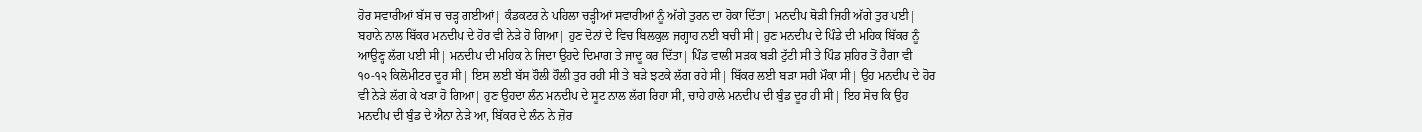ਹੋਰ ਸਵਾਰੀਆਂ ਬੱਸ ਚ ਚੜ੍ਹ ਗਈਆਂ| ਕੰਡਕਟਰ ਨੇ ਪਹਿਲਾ ਚੜ੍ਹੀਆਂ ਸਵਾਰੀਆਂ ਨੂੰ ਅੱਗੇ ਤੁਰਨ ਦਾ ਹੋਕਾ ਦਿੱਤਾ| ਮਨਦੀਪ ਥੋੜੀ ਜਿਹੀ ਅੱਗੇ ਤੁਰ ਪਈ| ਬਹਾਨੇ ਨਾਲ ਬਿੱਕਰ ਮਨਦੀਪ ਦੇ ਹੋਰ ਵੀ ਨੇੜੇ ਹੋ ਗਿਆ| ਹੁਣ ਦੋਨਾਂ ਦੇ ਵਿਚ ਬਿਲਕੁਲ ਜਗ੍ਹਾਹ ਨਈ ਬਚੀ ਸੀ| ਹੁਣ ਮਨਦੀਪ ਦੇ ਪਿੰਡੇ ਦੀ ਮਹਿਕ ਬਿੱਕਰ ਨੂੰ ਆਉਣ੍ਹ ਲੱਗ ਪਈ ਸੀ| ਮਨਦੀਪ ਦੀ ਮਹਿਕ ਨੇ ਜਿਦਾ ਉਹਦੇ ਦਿਮਾਗ ਤੇ ਜਾਦੂ ਕਰ ਦਿੱਤਾ| ਪਿੰਡ ਵਾਲੀ ਸੜਕ ਬੜੀ ਟੁੱਟੀ ਸੀ ਤੇ ਪਿੰਡ ਸ਼ਹਿਰ ਤੋਂ ਹੈਗਾ ਵੀ ੧੦-੧੨ ਕਿਲੋਮੀਟਰ ਦੂਰ ਸੀ| ਇਸ ਲਈ ਬੱਸ ਹੌਲੀ ਹੌਲੀ ਤੁਰ ਰਹੀ ਸੀ ਤੇ ਬੜੇ ਝਟਕੇ ਲੱਗ ਰਹੇ ਸੀ| ਬਿੱਕਰ ਲਈ ਬੜਾ ਸਹੀ ਮੌਕਾ ਸੀ| ਉਹ ਮਨਦੀਪ ਦੇ ਹੋਰ ਵੀ ਨੇੜੇ ਲੱਗ ਕੇ ਖੜਾ ਹੋ ਗਿਆ| ਹੁਣ ਉਹਦਾ ਲੰਨ ਮਨਦੀਪ ਦੇ ਸੂਟ ਨਾਲ ਲੱਗ ਰਿਹਾ ਸੀ, ਚਾਹੇ ਹਾਲੇ ਮਨਦੀਪ ਦੀ ਬੁੰਡ ਦੂਰ ਹੀ ਸੀ| ਇਹ ਸੋਚ ਕਿ ਉਹ ਮਨਦੀਪ ਦੀ ਬੁੰਡ ਦੇ ਐਨਾ ਨੇੜੇ ਆ, ਬਿੱਕਰ ਦੇ ਲੰਨ ਨੇ ਜ਼ੋਰ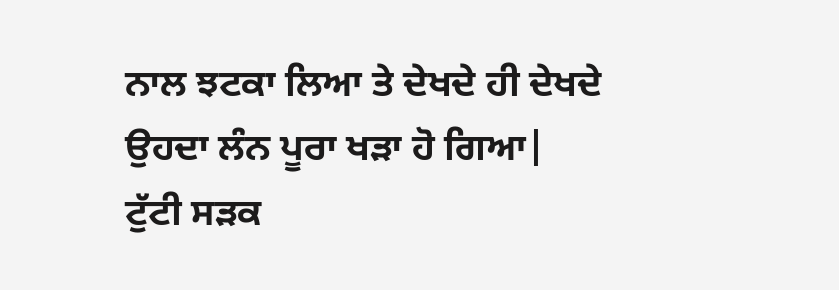ਨਾਲ ਝਟਕਾ ਲਿਆ ਤੇ ਦੇਖਦੇ ਹੀ ਦੇਖਦੇ ਉਹਦਾ ਲੰਨ ਪੂਰਾ ਖੜਾ ਹੋ ਗਿਆ|
ਟੁੱਟੀ ਸੜਕ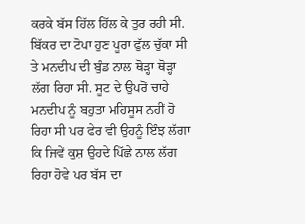ਕਰਕੇ ਬੱਸ ਹਿੱਲ ਹਿੱਲ ਕੇ ਤੁਰ ਰਹੀ ਸੀ. ਬਿੱਕਰ ਦਾ ਟੋਪਾ ਹੁਣ ਪੂਰਾ ਫੁੱਲ ਚੁੱਕਾ ਸੀ ਤੇ ਮਨਦੀਪ ਦੀ ਬੁੰਡ ਨਾਲ ਥੋੜ੍ਹਾ ਥੋੜ੍ਹਾ ਲੱਗ ਰਿਹਾ ਸੀ. ਸੂਟ ਦੇ ਉਪਰੋਂ ਚਾਹੇ ਮਨਦੀਪ ਨੂੰ ਬਹੁਤਾ ਮਹਿਸੂਸ ਨਹੀਂ ਹੋ ਰਿਹਾ ਸੀ ਪਰ ਫੇਰ ਵੀ ਉਹਨੂੰ ਇੰਝ ਲੱਗਾ ਕਿ ਜਿਵੇਂ ਕੁਸ਼ ਉਹਦੇ ਪਿੱਛੇ ਨਾਲ ਲੱਗ ਰਿਹਾ ਹੋਵੇ ਪਰ ਬੱਸ ਦਾ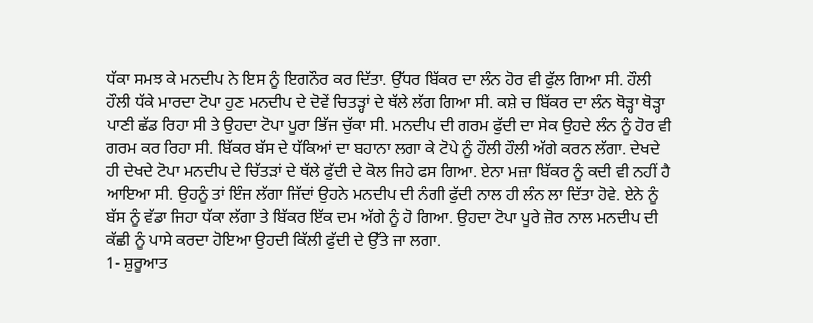ਧੱਕਾ ਸਮਝ ਕੇ ਮਨਦੀਪ ਨੇ ਇਸ ਨੂੰ ਇਗਨੌਰ ਕਰ ਦਿੱਤਾ. ਉੱਧਰ ਬਿੱਕਰ ਦਾ ਲੰਨ ਹੋਰ ਵੀ ਫੁੱਲ ਗਿਆ ਸੀ. ਹੌਲੀ ਹੌਲੀ ਧੱਕੇ ਮਾਰਦਾ ਟੋਪਾ ਹੁਣ ਮਨਦੀਪ ਦੇ ਦੋਵੇਂ ਚਿਤੜ੍ਹਾਂ ਦੇ ਥੱਲੇ ਲੱਗ ਗਿਆ ਸੀ. ਕਸ਼ੇ ਚ ਬਿੱਕਰ ਦਾ ਲੰਨ ਥੋੜ੍ਹਾ ਥੋੜ੍ਹਾ ਪਾਣੀ ਛੱਡ ਰਿਹਾ ਸੀ ਤੇ ਉਹਦਾ ਟੋਪਾ ਪੂਰਾ ਭਿੱਜ ਚੁੱਕਾ ਸੀ. ਮਨਦੀਪ ਦੀ ਗਰਮ ਫੁੱਦੀ ਦਾ ਸੇਕ ਉਹਦੇ ਲੰਨ ਨੂੰ ਹੋਰ ਵੀ ਗਰਮ ਕਰ ਰਿਹਾ ਸੀ. ਬਿੱਕਰ ਬੱਸ ਦੇ ਧੱਕਿਆਂ ਦਾ ਬਹਾਨਾ ਲਗਾ ਕੇ ਟੋਪੇ ਨੂੰ ਹੌਲੀ ਹੌਲੀ ਅੱਗੇ ਕਰਨ ਲੱਗਾ. ਦੇਖਦੇ ਹੀ ਦੇਖਦੇ ਟੋਪਾ ਮਨਦੀਪ ਦੇ ਚਿੱਤੜਾਂ ਦੇ ਥੱਲੇ ਫੁੱਦੀ ਦੇ ਕੋਲ ਜਿਹੇ ਫਸ ਗਿਆ. ਏਨਾ ਮਜ਼ਾ ਬਿੱਕਰ ਨੂੰ ਕਦੀ ਵੀ ਨਹੀਂ ਹੈ ਆਇਆ ਸੀ. ਉਹਨੂੰ ਤਾਂ ਇੰਜ ਲੱਗਾ ਜਿੱਦਾਂ ਉਹਨੇ ਮਨਦੀਪ ਦੀ ਨੰਗੀ ਫੁੱਦੀ ਨਾਲ ਹੀ ਲੰਨ ਲਾ ਦਿੱਤਾ ਹੋਵੇ. ਏਨੇ ਨੂੰ ਬੱਸ ਨੂੰ ਵੱਡਾ ਜਿਹਾ ਧੱਕਾ ਲੱਗਾ ਤੇ ਬਿੱਕਰ ਇੱਕ ਦਮ ਅੱਗੇ ਨੂੰ ਹੋ ਗਿਆ. ਉਹਦਾ ਟੋਪਾ ਪੂਰੇ ਜ਼ੋਰ ਨਾਲ ਮਨਦੀਪ ਦੀ ਕੱਛੀ ਨੂੰ ਪਾਸੇ ਕਰਦਾ ਹੋਇਆ ਉਹਦੀ ਕਿੱਲੀ ਫੁੱਦੀ ਦੇ ਉੱਤੇ ਜਾ ਲਗਾ.
1- ਸ਼ੁਰੂਆਤ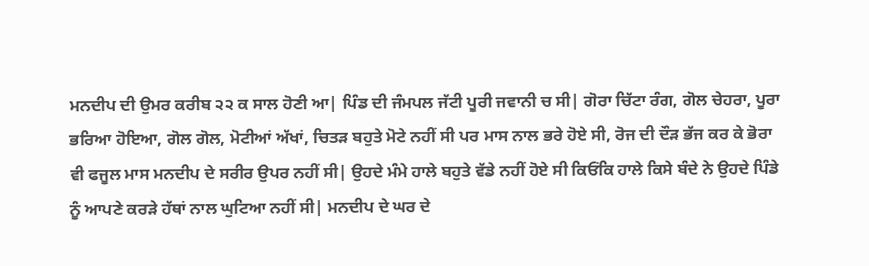ਮਨਦੀਪ ਦੀ ਉਮਰ ਕਰੀਬ ੨੨ ਕ ਸਾਲ ਹੋਣੀ ਆ| ਪਿੰਡ ਦੀ ਜੰਮਪਲ ਜੱਟੀ ਪੂਰੀ ਜਵਾਨੀ ਚ ਸੀ| ਗੋਰਾ ਚਿੱਟਾ ਰੰਗ, ਗੋਲ ਚੇਹਰਾ, ਪੂਰਾ ਭਰਿਆ ਹੋਇਆ, ਗੋਲ ਗੋਲ, ਮੋਟੀਆਂ ਅੱਖਾਂ, ਚਿਤੜ ਬਹੁਤੇ ਮੋਟੇ ਨਹੀਂ ਸੀ ਪਰ ਮਾਸ ਨਾਲ ਭਰੇ ਹੋਏ ਸੀ, ਰੋਜ ਦੀ ਦੌੜ ਭੱਜ ਕਰ ਕੇ ਭੋਰਾ ਵੀ ਫਜੂਲ ਮਾਸ ਮਨਦੀਪ ਦੇ ਸਰੀਰ ਉਪਰ ਨਹੀਂ ਸੀ| ਉਹਦੇ ਮੰਮੇ ਹਾਲੇ ਬਹੁਤੇ ਵੱਡੇ ਨਹੀਂ ਹੋਏ ਸੀ ਕਿਓਂਕਿ ਹਾਲੇ ਕਿਸੇ ਬੰਦੇ ਨੇ ਉਹਦੇ ਪਿੰਡੇ ਨੂੰ ਆਪਣੇ ਕਰੜੇ ਹੱਥਾਂ ਨਾਲ ਘੁਟਿਆ ਨਹੀਂ ਸੀ| ਮਨਦੀਪ ਦੇ ਘਰ ਦੇ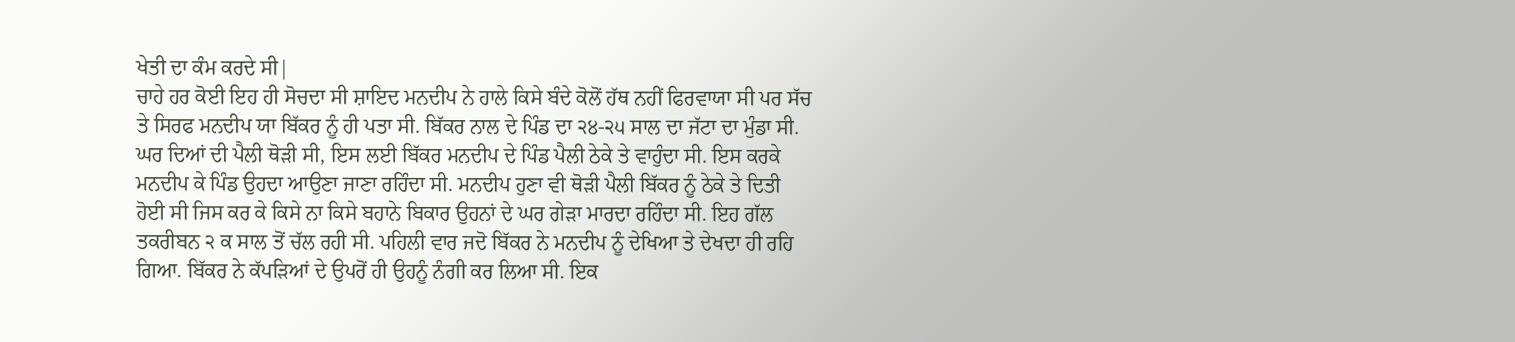ਖੇਤੀ ਦਾ ਕੰਮ ਕਰਦੇ ਸੀ|
ਚਾਹੇ ਹਰ ਕੋਈ ਇਹ ਹੀ ਸੋਚਦਾ ਸੀ ਸ਼ਾਇਦ ਮਨਦੀਪ ਨੇ ਹਾਲੇ ਕਿਸੇ ਬੰਦੇ ਕੋਲੋਂ ਹੱਥ ਨਹੀਂ ਫਿਰਵਾਯਾ ਸੀ ਪਰ ਸੱਚ ਤੇ ਸਿਰਫ ਮਨਦੀਪ ਯਾ ਬਿੱਕਰ ਨੂੰ ਹੀ ਪਤਾ ਸੀ. ਬਿੱਕਰ ਨਾਲ ਦੇ ਪਿੰਡ ਦਾ ੨੪-੨੫ ਸਾਲ ਦਾ ਜੱਟਾ ਦਾ ਮੁੰਡਾ ਸੀ. ਘਰ ਦਿਆਂ ਦੀ ਪੈਲੀ ਥੋੜੀ ਸੀ, ਇਸ ਲਈ ਬਿੱਕਰ ਮਨਦੀਪ ਦੇ ਪਿੰਡ ਪੈਲੀ ਠੇਕੇ ਤੇ ਵਾਹੁੰਦਾ ਸੀ. ਇਸ ਕਰਕੇ ਮਨਦੀਪ ਕੇ ਪਿੰਡ ਉਹਦਾ ਆਉਣਾ ਜਾਣਾ ਰਹਿੰਦਾ ਸੀ. ਮਨਦੀਪ ਹੁਣਾ ਵੀ ਥੋੜੀ ਪੈਲੀ ਬਿੱਕਰ ਨੂੰ ਠੇਕੇ ਤੇ ਦਿਤੀ ਹੋਈ ਸੀ ਜਿਸ ਕਰ ਕੇ ਕਿਸੇ ਨਾ ਕਿਸੇ ਬਹਾਨੇ ਬਿਕਾਰ ਉਹਨਾਂ ਦੇ ਘਰ ਗੇੜਾ ਮਾਰਦਾ ਰਹਿੰਦਾ ਸੀ. ਇਹ ਗੱਲ ਤਕਰੀਬਨ ੨ ਕ ਸਾਲ ਤੋਂ ਚੱਲ ਰਹੀ ਸੀ. ਪਹਿਲੀ ਵਾਰ ਜਦੋ ਬਿੱਕਰ ਨੇ ਮਨਦੀਪ ਨੂੰ ਦੇਖਿਆ ਤੇ ਦੇਖਦਾ ਹੀ ਰਹਿ ਗਿਆ. ਬਿੱਕਰ ਨੇ ਕੱਪੜਿਆਂ ਦੇ ਉਪਰੋਂ ਹੀ ਉਹਨੂੰ ਨੰਗੀ ਕਰ ਲਿਆ ਸੀ. ਇਕ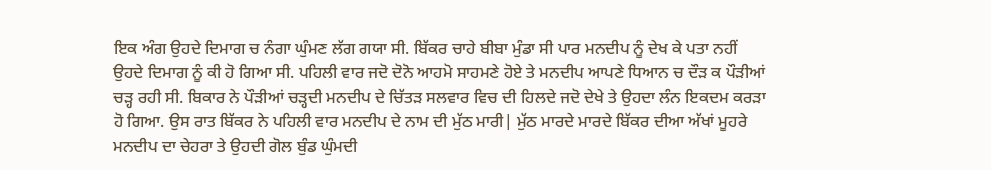ਇਕ ਅੰਗ ਉਹਦੇ ਦਿਮਾਗ ਚ ਨੰਗਾ ਘੁੰਮਣ ਲੱਗ ਗਯਾ ਸੀ. ਬਿੱਕਰ ਚਾਹੇ ਬੀਬਾ ਮੁੰਡਾ ਸੀ ਪਾਰ ਮਨਦੀਪ ਨੂੰ ਦੇਖ ਕੇ ਪਤਾ ਨਹੀਂ ਉਹਦੇ ਦਿਮਾਗ ਨੂੰ ਕੀ ਹੋ ਗਿਆ ਸੀ. ਪਹਿਲੀ ਵਾਰ ਜਦੋ ਦੋਨੋ ਆਹਮੋ ਸਾਹਮਣੇ ਹੋਏ ਤੇ ਮਨਦੀਪ ਆਪਣੇ ਧਿਆਨ ਚ ਦੌੜ ਕ ਪੌੜੀਆਂ ਚੜ੍ਹ ਰਹੀ ਸੀ. ਬਿਕਾਰ ਨੇ ਪੌੜੀਆਂ ਚੜ੍ਹਦੀ ਮਨਦੀਪ ਦੇ ਚਿੱਤੜ ਸਲਵਾਰ ਵਿਚ ਦੀ ਹਿਲਦੇ ਜਦੋ ਦੇਖੇ ਤੇ ਉਹਦਾ ਲੰਨ ਇਕਦਮ ਕਰੜਾ ਹੋ ਗਿਆ. ਉਸ ਰਾਤ ਬਿੱਕਰ ਨੇ ਪਹਿਲੀ ਵਾਰ ਮਨਦੀਪ ਦੇ ਨਾਮ ਦੀ ਮੁੱਠ ਮਾਰੀ| ਮੁੱਠ ਮਾਰਦੇ ਮਾਰਦੇ ਬਿੱਕਰ ਦੀਆ ਅੱਖਾਂ ਮੂਹਰੇ ਮਨਦੀਪ ਦਾ ਚੇਹਰਾ ਤੇ ਉਹਦੀ ਗੋਲ ਬੁੰਡ ਘੁੰਮਦੀ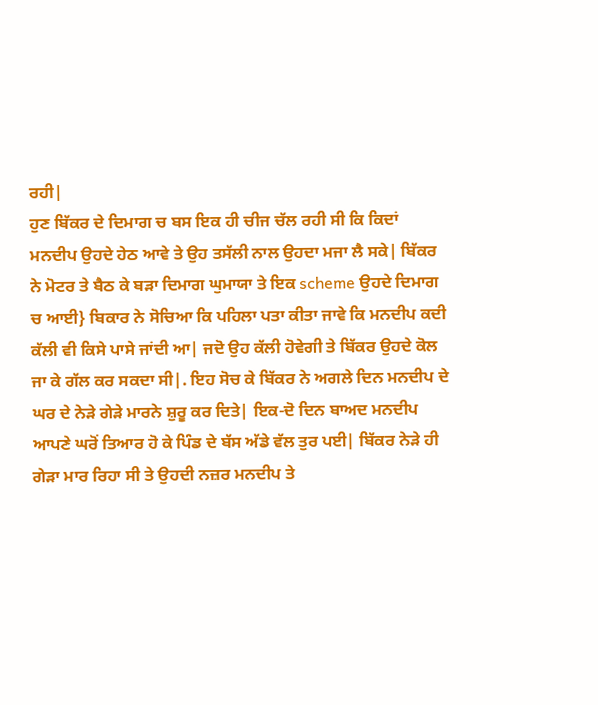ਰਹੀ|
ਹੁਣ ਬਿੱਕਰ ਦੇ ਦਿਮਾਗ ਚ ਬਸ ਇਕ ਹੀ ਚੀਜ ਚੱਲ ਰਹੀ ਸੀ ਕਿ ਕਿਦਾਂ ਮਨਦੀਪ ਉਹਦੇ ਹੇਠ ਆਵੇ ਤੇ ਉਹ ਤਸੱਲੀ ਨਾਲ ਉਹਦਾ ਮਜਾ ਲੈ ਸਕੇ| ਬਿੱਕਰ ਨੇ ਮੋਟਰ ਤੇ ਬੈਠ ਕੇ ਬੜਾ ਦਿਮਾਗ ਘੁਮਾਯਾ ਤੇ ਇਕ scheme ਉਹਦੇ ਦਿਮਾਗ ਚ ਆਈ} ਬਿਕਾਰ ਨੇ ਸੋਚਿਆ ਕਿ ਪਹਿਲਾ ਪਤਾ ਕੀਤਾ ਜਾਵੇ ਕਿ ਮਨਦੀਪ ਕਦੀ ਕੱਲੀ ਵੀ ਕਿਸੇ ਪਾਸੇ ਜਾਂਦੀ ਆ| ਜਦੋ ਉਹ ਕੱਲੀ ਹੋਵੇਗੀ ਤੇ ਬਿੱਕਰ ਉਹਦੇ ਕੋਲ ਜਾ ਕੇ ਗੱਲ ਕਰ ਸਕਦਾ ਸੀ|. ਇਹ ਸੋਚ ਕੇ ਬਿੱਕਰ ਨੇ ਅਗਲੇ ਦਿਨ ਮਨਦੀਪ ਦੇ ਘਰ ਦੇ ਨੇੜੇ ਗੇੜੇ ਮਾਰਨੇ ਸ਼ੁਰੂ ਕਰ ਦਿਤੇ| ਇਕ-ਦੋ ਦਿਨ ਬਾਅਦ ਮਨਦੀਪ ਆਪਣੇ ਘਰੋਂ ਤਿਆਰ ਹੋ ਕੇ ਪਿੰਡ ਦੇ ਬੱਸ ਅੱਡੇ ਵੱਲ ਤੁਰ ਪਈ| ਬਿੱਕਰ ਨੇੜੇ ਹੀ ਗੇੜਾ ਮਾਰ ਰਿਹਾ ਸੀ ਤੇ ਉਹਦੀ ਨਜ਼ਰ ਮਨਦੀਪ ਤੇ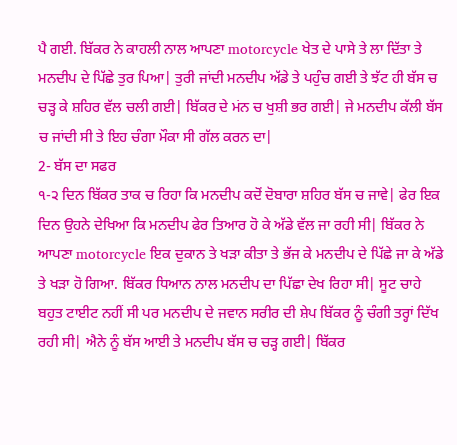ਪੈ ਗਈ. ਬਿੱਕਰ ਨੇ ਕਾਹਲੀ ਨਾਲ ਆਪਣਾ motorcycle ਖੇਤ ਦੇ ਪਾਸੇ ਤੇ ਲਾ ਦਿੱਤਾ ਤੇ ਮਨਦੀਪ ਦੇ ਪਿੱਛੇ ਤੁਰ ਪਿਆ| ਤੁਰੀ ਜਾਂਦੀ ਮਨਦੀਪ ਅੱਡੇ ਤੇ ਪਹੁੰਚ ਗਈ ਤੇ ਝੱਟ ਹੀ ਬੱਸ ਚ ਚੜ੍ਹ ਕੇ ਸ਼ਹਿਰ ਵੱਲ ਚਲੀ ਗਈ| ਬਿੱਕਰ ਦੇ ਮਂਨ ਚ ਖੁਸ਼ੀ ਭਰ ਗਈ| ਜੇ ਮਨਦੀਪ ਕੱਲੀ ਬੱਸ ਚ ਜਾਂਦੀ ਸੀ ਤੇ ਇਹ ਚੰਗਾ ਮੌਕਾ ਸੀ ਗੱਲ ਕਰਨ ਦਾ|
2- ਬੱਸ ਦਾ ਸਫਰ
੧-੨ ਦਿਨ ਬਿੱਕਰ ਤਾਕ ਚ ਰਿਹਾ ਕਿ ਮਨਦੀਪ ਕਦੋਂ ਦੋਬਾਰਾ ਸ਼ਹਿਰ ਬੱਸ ਚ ਜਾਵੇ| ਫੇਰ ਇਕ ਦਿਨ ਉਹਨੇ ਦੇਖਿਆ ਕਿ ਮਨਦੀਪ ਫੇਰ ਤਿਆਰ ਹੋ ਕੇ ਅੱਡੇ ਵੱਲ ਜਾ ਰਹੀ ਸੀ| ਬਿੱਕਰ ਨੇ ਆਪਣਾ motorcycle ਇਕ ਦੁਕਾਨ ਤੇ ਖੜਾ ਕੀਤਾ ਤੇ ਭੱਜ ਕੇ ਮਨਦੀਪ ਦੇ ਪਿੱਛੇ ਜਾ ਕੇ ਅੱਡੇ ਤੇ ਖੜਾ ਹੋ ਗਿਆ. ਬਿੱਕਰ ਧਿਆਨ ਨਾਲ ਮਨਦੀਪ ਦਾ ਪਿੱਛਾ ਦੇਖ ਰਿਹਾ ਸੀ| ਸੂਟ ਚਾਹੇ ਬਹੁਤ ਟਾਈਟ ਨਹੀਂ ਸੀ ਪਰ ਮਨਦੀਪ ਦੇ ਜਵਾਨ ਸਰੀਰ ਦੀ ਸ਼ੇਪ ਬਿੱਕਰ ਨੂੰ ਚੰਗੀ ਤਰ੍ਹਾਂ ਦਿੱਖ ਰਹੀ ਸੀ| ਐਨੇ ਨੂੰ ਬੱਸ ਆਈ ਤੇ ਮਨਦੀਪ ਬੱਸ ਚ ਚੜ੍ਹ ਗਈ| ਬਿੱਕਰ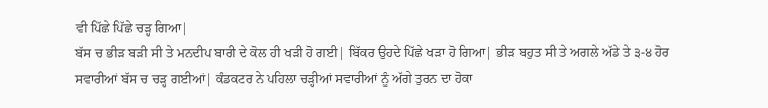ਵੀ ਪਿੱਛੇ ਪਿੱਛੇ ਚੜ੍ਹ ਗਿਆ|
ਬੱਸ ਚ ਭੀੜ ਬੜੀ ਸੀ ਤੇ ਮਨਦੀਪ ਬਾਰੀ ਦੇ ਕੋਲ ਹੀ ਖੜੀ ਹੋ ਗਈ| ਬਿੱਕਰ ਉਹਦੇ ਪਿੱਛੇ ਖੜਾ ਹੋ ਗਿਆ| ਭੀੜ ਬਹੁਤ ਸੀ ਤੇ ਅਗਲੇ ਅੱਡੇ ਤੇ ੩-੪ ਹੋਰ ਸਵਾਰੀਆਂ ਬੱਸ ਚ ਚੜ੍ਹ ਗਈਆਂ| ਕੰਡਕਟਰ ਨੇ ਪਹਿਲਾ ਚੜ੍ਹੀਆਂ ਸਵਾਰੀਆਂ ਨੂੰ ਅੱਗੇ ਤੁਰਨ ਦਾ ਹੋਕਾ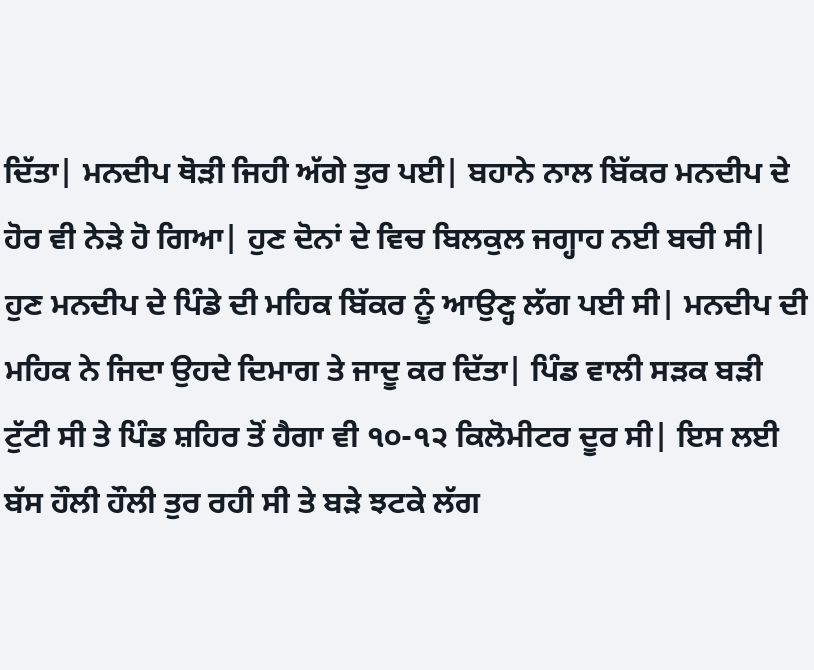ਦਿੱਤਾ| ਮਨਦੀਪ ਥੋੜੀ ਜਿਹੀ ਅੱਗੇ ਤੁਰ ਪਈ| ਬਹਾਨੇ ਨਾਲ ਬਿੱਕਰ ਮਨਦੀਪ ਦੇ ਹੋਰ ਵੀ ਨੇੜੇ ਹੋ ਗਿਆ| ਹੁਣ ਦੋਨਾਂ ਦੇ ਵਿਚ ਬਿਲਕੁਲ ਜਗ੍ਹਾਹ ਨਈ ਬਚੀ ਸੀ| ਹੁਣ ਮਨਦੀਪ ਦੇ ਪਿੰਡੇ ਦੀ ਮਹਿਕ ਬਿੱਕਰ ਨੂੰ ਆਉਣ੍ਹ ਲੱਗ ਪਈ ਸੀ| ਮਨਦੀਪ ਦੀ ਮਹਿਕ ਨੇ ਜਿਦਾ ਉਹਦੇ ਦਿਮਾਗ ਤੇ ਜਾਦੂ ਕਰ ਦਿੱਤਾ| ਪਿੰਡ ਵਾਲੀ ਸੜਕ ਬੜੀ ਟੁੱਟੀ ਸੀ ਤੇ ਪਿੰਡ ਸ਼ਹਿਰ ਤੋਂ ਹੈਗਾ ਵੀ ੧੦-੧੨ ਕਿਲੋਮੀਟਰ ਦੂਰ ਸੀ| ਇਸ ਲਈ ਬੱਸ ਹੌਲੀ ਹੌਲੀ ਤੁਰ ਰਹੀ ਸੀ ਤੇ ਬੜੇ ਝਟਕੇ ਲੱਗ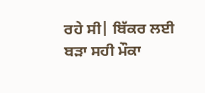ਰਹੇ ਸੀ| ਬਿੱਕਰ ਲਈ ਬੜਾ ਸਹੀ ਮੌਕਾ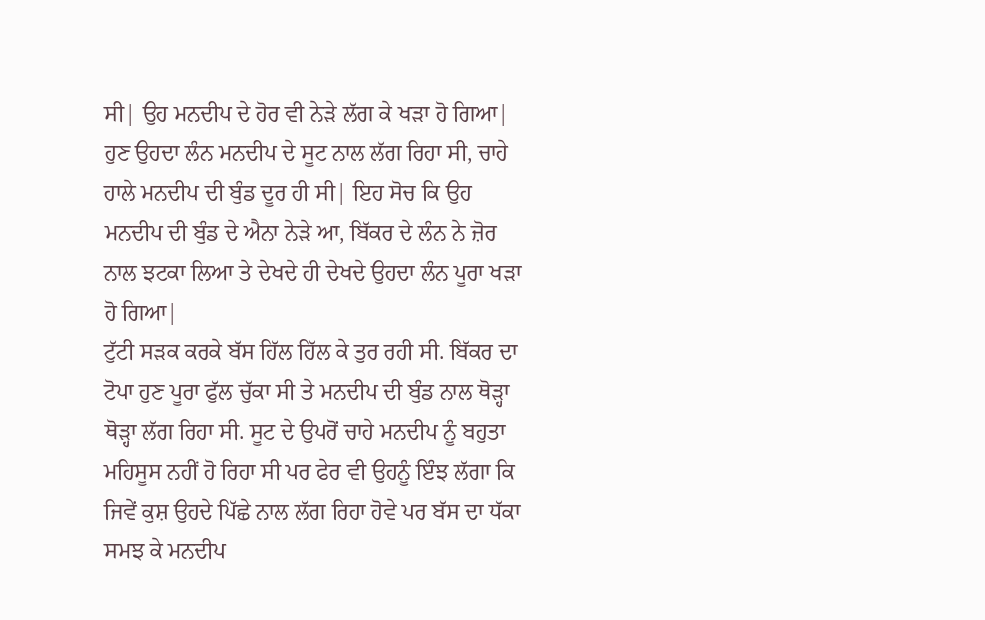ਸੀ| ਉਹ ਮਨਦੀਪ ਦੇ ਹੋਰ ਵੀ ਨੇੜੇ ਲੱਗ ਕੇ ਖੜਾ ਹੋ ਗਿਆ| ਹੁਣ ਉਹਦਾ ਲੰਨ ਮਨਦੀਪ ਦੇ ਸੂਟ ਨਾਲ ਲੱਗ ਰਿਹਾ ਸੀ, ਚਾਹੇ ਹਾਲੇ ਮਨਦੀਪ ਦੀ ਬੁੰਡ ਦੂਰ ਹੀ ਸੀ| ਇਹ ਸੋਚ ਕਿ ਉਹ ਮਨਦੀਪ ਦੀ ਬੁੰਡ ਦੇ ਐਨਾ ਨੇੜੇ ਆ, ਬਿੱਕਰ ਦੇ ਲੰਨ ਨੇ ਜ਼ੋਰ ਨਾਲ ਝਟਕਾ ਲਿਆ ਤੇ ਦੇਖਦੇ ਹੀ ਦੇਖਦੇ ਉਹਦਾ ਲੰਨ ਪੂਰਾ ਖੜਾ ਹੋ ਗਿਆ|
ਟੁੱਟੀ ਸੜਕ ਕਰਕੇ ਬੱਸ ਹਿੱਲ ਹਿੱਲ ਕੇ ਤੁਰ ਰਹੀ ਸੀ. ਬਿੱਕਰ ਦਾ ਟੋਪਾ ਹੁਣ ਪੂਰਾ ਫੁੱਲ ਚੁੱਕਾ ਸੀ ਤੇ ਮਨਦੀਪ ਦੀ ਬੁੰਡ ਨਾਲ ਥੋੜ੍ਹਾ ਥੋੜ੍ਹਾ ਲੱਗ ਰਿਹਾ ਸੀ. ਸੂਟ ਦੇ ਉਪਰੋਂ ਚਾਹੇ ਮਨਦੀਪ ਨੂੰ ਬਹੁਤਾ ਮਹਿਸੂਸ ਨਹੀਂ ਹੋ ਰਿਹਾ ਸੀ ਪਰ ਫੇਰ ਵੀ ਉਹਨੂੰ ਇੰਝ ਲੱਗਾ ਕਿ ਜਿਵੇਂ ਕੁਸ਼ ਉਹਦੇ ਪਿੱਛੇ ਨਾਲ ਲੱਗ ਰਿਹਾ ਹੋਵੇ ਪਰ ਬੱਸ ਦਾ ਧੱਕਾ ਸਮਝ ਕੇ ਮਨਦੀਪ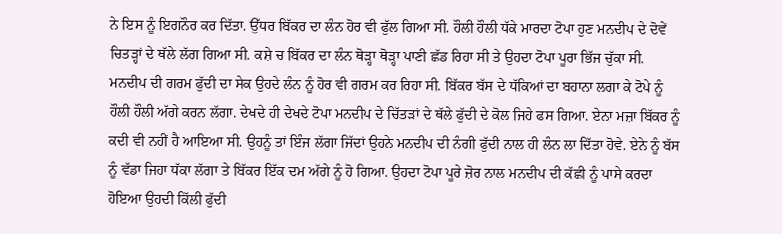ਨੇ ਇਸ ਨੂੰ ਇਗਨੌਰ ਕਰ ਦਿੱਤਾ. ਉੱਧਰ ਬਿੱਕਰ ਦਾ ਲੰਨ ਹੋਰ ਵੀ ਫੁੱਲ ਗਿਆ ਸੀ. ਹੌਲੀ ਹੌਲੀ ਧੱਕੇ ਮਾਰਦਾ ਟੋਪਾ ਹੁਣ ਮਨਦੀਪ ਦੇ ਦੋਵੇਂ ਚਿਤੜ੍ਹਾਂ ਦੇ ਥੱਲੇ ਲੱਗ ਗਿਆ ਸੀ. ਕਸ਼ੇ ਚ ਬਿੱਕਰ ਦਾ ਲੰਨ ਥੋੜ੍ਹਾ ਥੋੜ੍ਹਾ ਪਾਣੀ ਛੱਡ ਰਿਹਾ ਸੀ ਤੇ ਉਹਦਾ ਟੋਪਾ ਪੂਰਾ ਭਿੱਜ ਚੁੱਕਾ ਸੀ. ਮਨਦੀਪ ਦੀ ਗਰਮ ਫੁੱਦੀ ਦਾ ਸੇਕ ਉਹਦੇ ਲੰਨ ਨੂੰ ਹੋਰ ਵੀ ਗਰਮ ਕਰ ਰਿਹਾ ਸੀ. ਬਿੱਕਰ ਬੱਸ ਦੇ ਧੱਕਿਆਂ ਦਾ ਬਹਾਨਾ ਲਗਾ ਕੇ ਟੋਪੇ ਨੂੰ ਹੌਲੀ ਹੌਲੀ ਅੱਗੇ ਕਰਨ ਲੱਗਾ. ਦੇਖਦੇ ਹੀ ਦੇਖਦੇ ਟੋਪਾ ਮਨਦੀਪ ਦੇ ਚਿੱਤੜਾਂ ਦੇ ਥੱਲੇ ਫੁੱਦੀ ਦੇ ਕੋਲ ਜਿਹੇ ਫਸ ਗਿਆ. ਏਨਾ ਮਜ਼ਾ ਬਿੱਕਰ ਨੂੰ ਕਦੀ ਵੀ ਨਹੀਂ ਹੈ ਆਇਆ ਸੀ. ਉਹਨੂੰ ਤਾਂ ਇੰਜ ਲੱਗਾ ਜਿੱਦਾਂ ਉਹਨੇ ਮਨਦੀਪ ਦੀ ਨੰਗੀ ਫੁੱਦੀ ਨਾਲ ਹੀ ਲੰਨ ਲਾ ਦਿੱਤਾ ਹੋਵੇ. ਏਨੇ ਨੂੰ ਬੱਸ ਨੂੰ ਵੱਡਾ ਜਿਹਾ ਧੱਕਾ ਲੱਗਾ ਤੇ ਬਿੱਕਰ ਇੱਕ ਦਮ ਅੱਗੇ ਨੂੰ ਹੋ ਗਿਆ. ਉਹਦਾ ਟੋਪਾ ਪੂਰੇ ਜ਼ੋਰ ਨਾਲ ਮਨਦੀਪ ਦੀ ਕੱਛੀ ਨੂੰ ਪਾਸੇ ਕਰਦਾ ਹੋਇਆ ਉਹਦੀ ਕਿੱਲੀ ਫੁੱਦੀ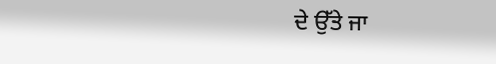ਦੇ ਉੱਤੇ ਜਾ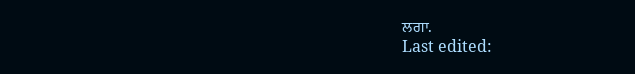ਲਗਾ.
Last edited: